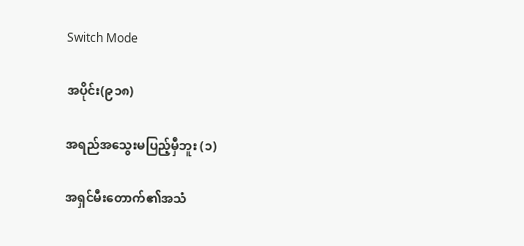Switch Mode

အပိုင်း(၉၁၈)

အရည်အသွေးမပြည့်မှီဘူး (၁)

အရှင်မီးတောက်၏အသံ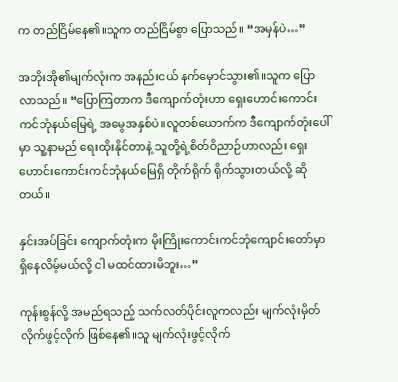က တည်ငြိမ်နေ၏။သူက တည်ငြိမ်စွာ ပြောသည်။ “အမှန်ပဲ…”

အဘိုးအို၏မျက်လုံးက အနည်းငယ် နက်မှောင်သွား၏။သူက ပြောလာသည်။ “ပြောကြတာက ဒီကျောက်တုံးဟာ ရှေးဟောင်းကောင်းကင်ဘုံနယ်မြေရဲ့ အမွေအနှစ်ပဲ။လူတစ်ယောက်က ဒီကျောက်တုံးပေါ်မှာ သူ့နာမည် ရေးထိုးနိုင်တာနဲ့ သူတို့ရဲ့စိတ်ဝိညာဉ်ဟာလည်း ရှေးဟောင်းကောင်းကင်ဘုံနယ်မြေရှိ တိုက်ရိုက် ရိုက်သွားတယ်လို့ ဆိုတယ်။

နှင်းအပ်ခြင်း ကျောက်တုံးက မိုးကြိုးကောင်းကင်ဘုံကျောင်းတော်မှာ ရှိနေလိမ့်မယ်လို့ ငါ မထင်ထားမိဘူး…”

ကုန်းစွန်လို့ အမည်ရသည့် သက်လတ်ပိုင်းလူကလည်း မျက်လုံးမှိတ်လိုက်ဖွင့်လိုက် ဖြစ်နေ၏။သူ မျက်လုံးဖွင့်လိုက်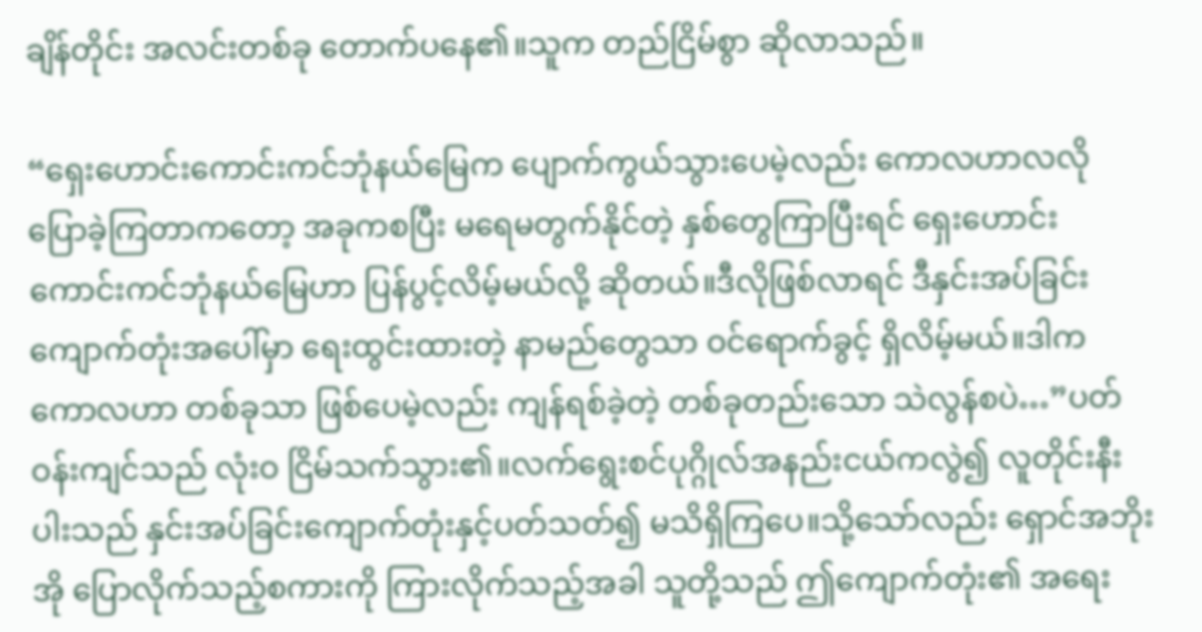ချိန်တိုင်း အလင်းတစ်ခု တောက်ပနေ၏။သူက တည်ငြိမ်စွာ ဆိုလာသည်။

“ရှေးဟောင်းကောင်းကင်ဘုံနယ်မြေက ပျောက်ကွယ်သွားပေမဲ့လည်း ကောလဟာလလို ပြောခဲ့ကြတာကတော့ အခုကစပြီး မရေမတွက်နိုင်တဲ့ နှစ်တွေကြာပြီးရင် ရှေးဟောင်းကောင်းကင်ဘုံနယ်မြေဟာ ပြန်ပွင့်လိမ့်မယ်လို့ ဆိုတယ်။ဒီလိုဖြစ်လာရင် ဒီနှင်းအပ်ခြင်းကျောက်တုံးအပေါ်မှာ ရေးထွင်းထားတဲ့ နာမည်တွေသာ ဝင်ရောက်ခွင့် ရှိလိမ့်မယ်။ဒါက ကောလဟာ တစ်ခုသာ ဖြစ်ပေမဲ့လည်း ကျန်ရစ်ခဲ့တဲ့ တစ်ခုတည်းသော သဲလွန်စပဲ…”ပတ်ဝန်းကျင်သည် လုံးဝ ငြိမ်သက်သွား၏။လက်ရွေးစင်ပုဂ္ဂိုလ်အနည်းငယ်ကလွဲ၍ လူတိုင်းနီးပါးသည် နှင်းအပ်ခြင်းကျောက်တုံးနှင့်ပတ်သတ်၍ မသိရှိကြပေ။သို့သော်လည်း ရှောင်အဘိုးအို ပြောလိုက်သည့်စကားကို ကြားလိုက်သည့်အခါ သူတို့သည် ဤကျောက်တုံး၏ အရေး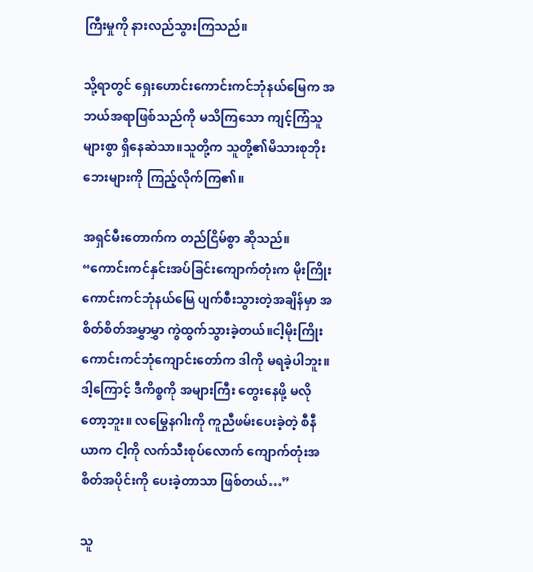ကြီးမှုကို နားလည်သွားကြသည်။

သို့ရာတွင် ရှေးဟောင်းကောင်းကင်ဘုံနယ်မြေက အဘယ်အရာဖြစ်သည်ကို မသိကြသော ကျင့်ကြံသူများစွာ ရှိနေဆဲသာ။သူတို့က သူတို့၏မိသားစုဘိုးဘေးများကို ကြည့်လိုက်ကြ၏။

အရှင်မီးတောက်က တည်ငြိမ်စွာ ဆိုသည်။ “ကောင်းကင်နှင်းအပ်ခြင်းကျောက်တုံးက မိုးကြိုးကောင်းကင်ဘုံနယ်မြေ ပျက်စီးသွားတဲ့အချိန်မှာ အစိတ်စိတ်အမွှာမွှာ ကွဲထွက်သွားခဲ့တယ်။ငါ့မိုးကြိုးကောင်းကင်ဘုံကျောင်းတော်က ဒါကို မရခဲ့ပါဘူး။ဒါ့ကြောင့် ဒီကိစ္စကို အများကြီး တွေးနေဖို့ မလိုတော့ဘူး။ လမြွေနဂါးကို ကူညီဖမ်းပေးခဲ့တဲ့ စီနီယာက ငါ့ကို လက်သီးစုပ်လောက် ကျောက်တုံးအစိတ်အပိုင်းကို ပေးခဲ့တာသာ ဖြစ်တယ်…”

သူ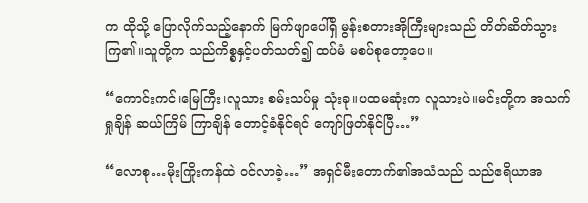က ထိုသို့ ပြောလိုက်သည့်နောက် မြက်ဖျာပေါ်ရှိ မွန်းစတားအိုကြီးများသည် တိတ်ဆိတ်သွားကြ၏။သူတို့က သည်ကိစ္စနှင့်ပတ်သတ်၍ ထပ်မံ မစပ်စုတော့ပေ။

“ကောင်းကင်၊မြေကြီး၊လူသား စမ်းသပ်မှု သုံးခု။ပထမဆုံးက လူသားပဲ။မင်းတို့က အသက်ရှုချိန် ဆယ်ကြိမ် ကြာချိန် တောင့်ခံနိုင်ရင် ကျော်ဖြတ်နိုင်ပြီ…”

“လောစု…မိုးကြိုးကန်ထဲ ဝင်လာခဲ့…” အရှင်မီးတောက်၏အသံသည် သည်ဧရိယာအ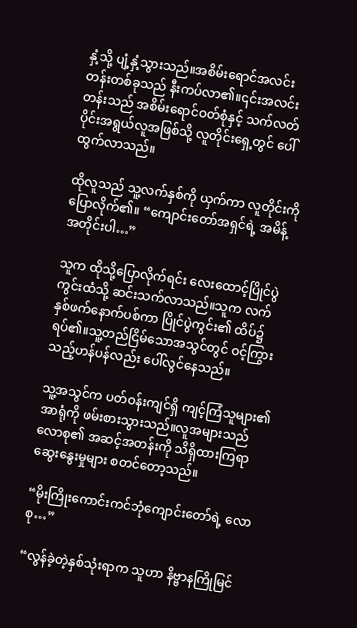နှံ့သို့ ပျံ့နှံ့သွားသည်။အစိမ်းရောင်အလင်းတန်းတစ်ခုသည် နီးကပ်လာ၏။၎င်းအလင်းတန်းသည် အစိမ်းရောင်ဝတ်စုံနှင့် သက်လတ်ပိုင်းအရွယ်လူအဖြစ်သို့ လူတိုင်းရှေ့တွင် ပေါ်ထွက်လာသည်။

ထိုလူသည် သူ့လက်နှစ်ကို ယှက်ကာ လူတိုင်းကို ပြောလိုက်၏။ “ကျောင်းတော်အရှင်ရဲ့ အမိန့်အတိုင်းပါ…”

သူက ထိုသို့ပြောလိုက်ရင်း လေးထောင့်ပြိုင်ပွဲကွင်းထံသို့ ဆင်းသက်လာသည်။သူက လက်နှစ်ဖက်နောက်ပစ်ကာ ပြိုင်ပွဲကွင်း၏ ထိပ်၌ ရပ်၏။သူ့တည်ငြိမ်သောအသွင်တွင် ဝင့်ကြွားသည့်ဟန်ပန်လည်း ပေါ်လွင်နေသည်။

သူ့အသွင်က ပတ်ဝန်းကျင်ရှိ ကျင့်ကြံသူများ၏ အာရုံကို ဖမ်းစားသွားသည်။လူအများသည် လောစု၏ အဆင့်အတန်းကို သိရှိထားကြရာ ဆွေးနွေးမှုများ စတင်တော့သည်။

“မိုးကြိုးကောင်းကင်ဘုံကျောင်းတော်ရဲ့ လောစု…”

“လွန်ခဲ့တဲ့နှစ်သုံးရာက သူဟာ နိဗ္ဗာနကြိုမြင်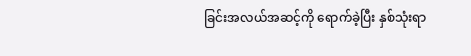ခြင်းအလယ်အဆင့်ကို ရောက်ခဲ့ပြီး နှစ်သုံးရာ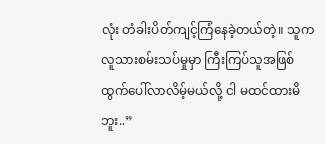လုံး တံခါးပိတ်ကျင့်ကြံနေခဲ့တယ်တဲ့။ သူက လူသားစမ်းသပ်မှုမှာ ကြီးကြပ်သူအဖြစ် ထွက်ပေါ်လာလိမ့်မယ်လို့ ငါ မထင်ထားမိဘူး..”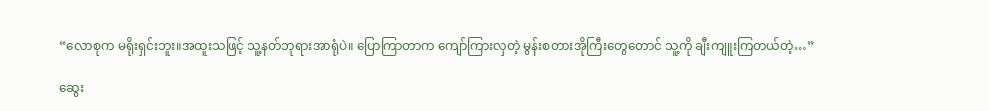“လောစုက မရိုးရှင်းဘူး။အထူးသဖြင့် သူ့နတ်ဘုရားအာရုံပဲ။ ပြောကြာတာက ကျော်ကြားလှတဲ့ မွန်းစတားအိုကြီးတွေတောင် သူ့ကို ချီးကျူးကြတယ်တဲ့…”

ဆွေး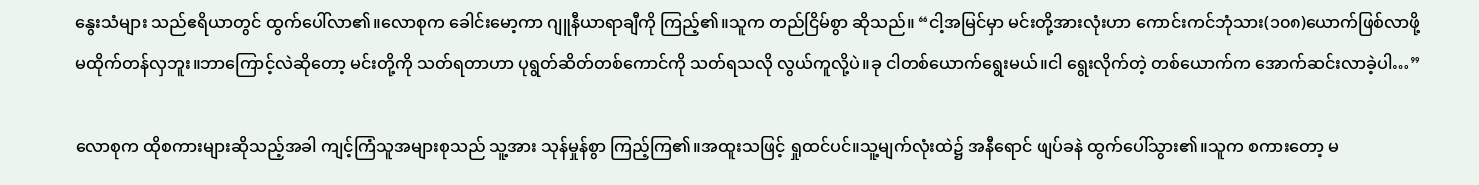နွေးသံများ သည်ဧရိယာတွင် ထွက်ပေါ်လာ၏။လောစုက ခေါင်းမော့ကာ ဂျူနီယာရာချီကို ကြည့်၏။သူက တည်ငြိမ်စွာ ဆိုသည်။ “ငါ့အမြင်မှာ မင်းတို့အားလုံးဟာ ကောင်းကင်ဘုံသား(၁၀၈)ယောက်ဖြစ်လာဖို့ မထိုက်တန်လှဘူး။ဘာကြောင့်လဲဆိုတော့ မင်းတို့ကို သတ်ရတာဟာ ပုရွတ်ဆိတ်တစ်ကောင်ကို သတ်ရသလို လွယ်ကူလို့ပဲ။ခု ငါတစ်ယောက်ရွေးမယ်။ငါ ရွေးလိုက်တဲ့ တစ်ယောက်က အောက်ဆင်းလာခဲ့ပါ…”

လောစုက ထိုစကားများဆိုသည့်အခါ ကျင့်ကြံသူအများစုသည် သူ့အား သုန်မှုန်စွာ ကြည့်ကြ၏။အထူးသဖြင့် ရှုထင်ပင်။သူ့မျက်လုံးထဲ၌ အနီရောင် ဖျပ်ခနဲ ထွက်ပေါ်သွား၏။သူက စကားတော့ မ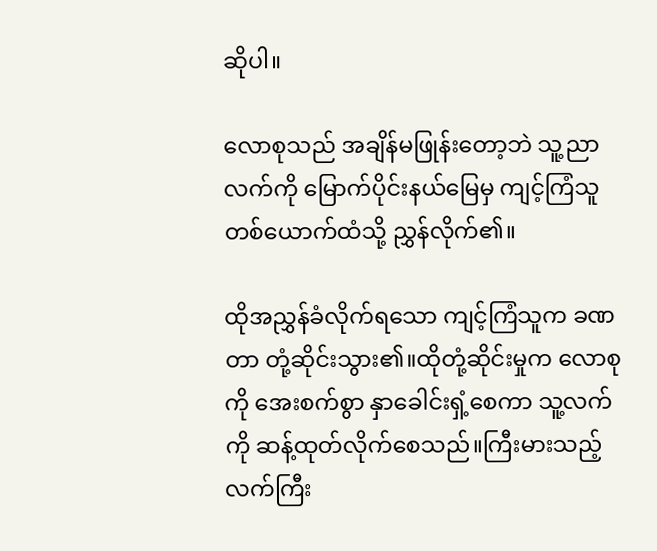ဆိုပါ။

လောစုသည် အချိန်မဖြုန်းတော့ဘဲ သူ့ညာလက်ကို မြောက်ပိုင်းနယ်မြေမှ ကျင့်ကြံသူတစ်ယောက်ထံသို့ ညွှန်လိုက်၏။

ထိုအညွှန်ခံလိုက်ရသော ကျင့်ကြံသူက ခဏတာ တုံ့ဆိုင်းသွား၏။ထိုတုံ့ဆိုင်းမှုက လောစုကို အေးစက်စွာ နှာခေါင်းရှံ့စေကာ သူ့လက်ကို ဆန့်ထုတ်လိုက်စေသည်။ကြီးမားသည့်လက်ကြီး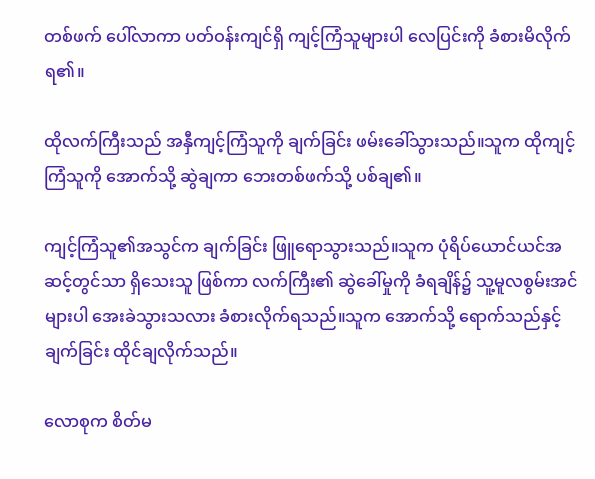တစ်ဖက် ပေါ်လာကာ ပတ်ဝန်းကျင်ရှိ ကျင့်ကြံသူများပါ လေပြင်းကို ခံစားမိလိုက်ရ၏။

ထိုလက်ကြီးသည် အနှီကျင့်ကြံသူကို ချက်ခြင်း ဖမ်းခေါ်သွားသည်။သူက ထိုကျင့်ကြံသူကို အောက်သို့ ဆွဲချကာ ဘေးတစ်ဖက်သို့ ပစ်ချ၏။

ကျင့်ကြံသူ၏အသွင်က ချက်ခြင်း ဖြူရောသွားသည်။သူက ပုံရိပ်ယောင်ယင်အဆင့်တွင်သာ ရှိသေးသူ ဖြစ်ကာ လက်ကြီး၏ ဆွဲခေါ်မှုကို ခံရချိန်၌ သူ့မူလစွမ်းအင်များပါ အေးခဲသွားသလား ခံစားလိုက်ရသည်။သူက အောက်သို့ ရောက်သည်နှင့် ချက်ခြင်း ထိုင်ချလိုက်သည်။

လောစုက စိတ်မ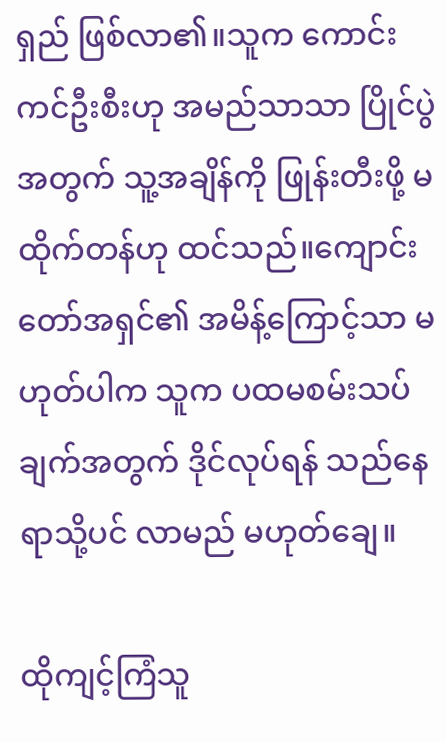ရှည် ဖြစ်လာ၏။သူက ကောင်းကင်ဦးစီးဟု အမည်သာသာ ပြိုင်ပွဲအတွက် သူ့အချိန်ကို ဖြုန်းတီးဖို့ မထိုက်တန်ဟု ထင်သည်။ကျောင်းတော်အရှင်၏ အမိန့်ကြောင့်သာ မဟုတ်ပါက သူက ပထမစမ်းသပ်ချက်အတွက် ဒိုင်လုပ်ရန် သည်နေရာသို့ပင် လာမည် မဟုတ်ချေ။

ထိုကျင့်ကြံသူ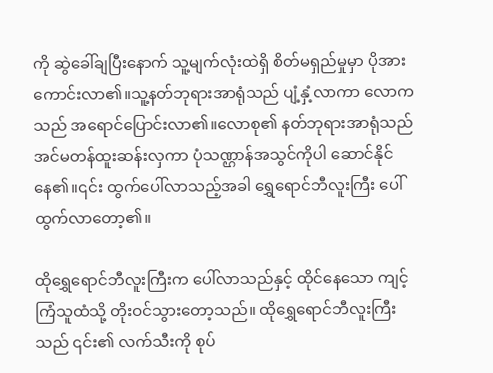ကို ဆွဲခေါ်ချပြီးနောက် သူ့မျက်လုံးထဲရှိ စိတ်မရှည်မှုမှာ ပိုအားကောင်းလာ၏။သူ့နတ်ဘုရားအာရုံသည် ပျံ့နှံ့လာကာ လောကသည် အရောင်ပြောင်းလာ၏။လောစု၏ နတ်ဘုရားအာရုံသည် အင်မတန်ထူးဆန်းလှကာ ပုံသဏ္ဌာန်အသွင်ကိုပါ ဆောင်နိုင်နေ၏။၎င်း ထွက်ပေါ်လာသည့်အခါ ရွှေရောင်ဘီလူးကြီး ပေါ်ထွက်လာတော့၏။

ထိုရွှေရောင်ဘီလူးကြီးက ပေါ်လာသည်နှင့် ထိုင်နေသော ကျင့်ကြံသူထံသို့ တိုးဝင်သွားတော့သည်။ ထိုရွှေ‌ရောင်ဘီလူးကြီးသည် ၎င်း၏ လက်သီးကို စုပ်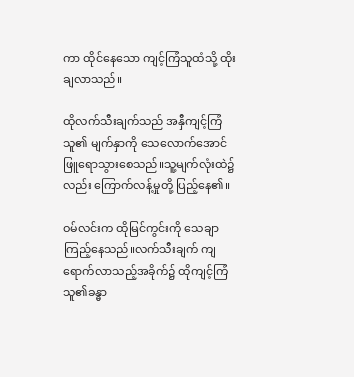ကာ ထိုင်နေသော ကျင့်ကြံသူထံသို့ ထိုးချလာသည်။

ထိုလက်သီးချက်သည် အနှီကျင့်ကြံသူ၏ မျက်နှာကို သေလောက်အောင် ဖြူရောသွားစေသည်။သူ့မျက်လုံးထဲ၌လည်း ကြောက်လန့်မှုတို့ ပြည့်နေ၏။

ဝမ်လင်းက ထိုမြင်ကွင်းကို သေချာကြည့်နေသည်။လက်သီးချက် ကျရောက်လာသည့်အခိုက်၌ ထိုကျင့်ကြံသူ၏ခန္ဓာ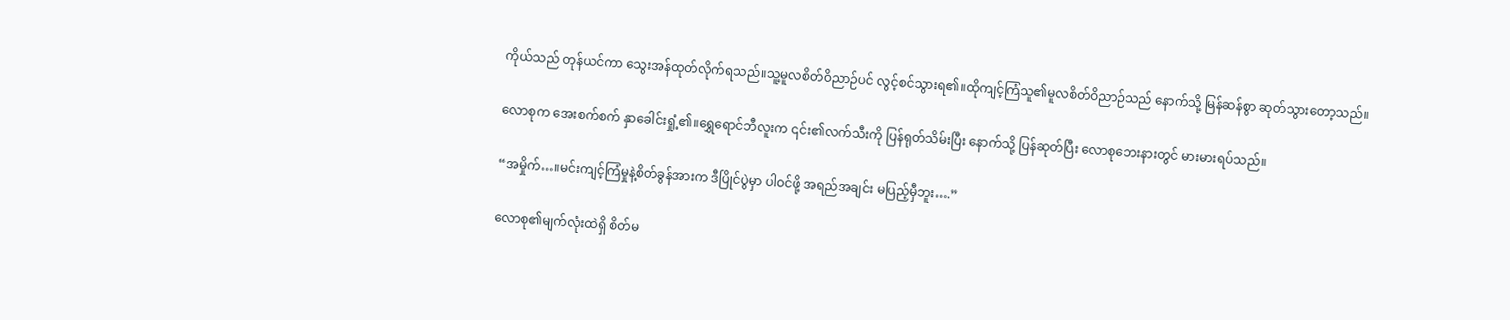ကိုယ်သည် တုန်ယင်ကာ သွေးအန်ထုတ်လိုက်ရသည်။သူ့မူလစိတ်ဝိညာဉ်ပင် လွင့်စင်သွားရ၏။ထိုကျင့်ကြံသူ၏မူလစိတ်ဝိညာဉ်သည် နောက်သို့ မြန်ဆန်စွာ ဆုတ်သွားတော့သည်။

လောစုက အေးစက်စက် နှာခေါင်းရှုံ့၏။ရွှေရောင်ဘီလူးက ၎င်း၏လက်သီးကို ပြန်ရုတ်သိမ်းပြီး နောက်သို့ ပြန်ဆုတ်ပြီး လောစုဘေးနားတွင် မားမားရပ်သည်။

“အမှိုက်…။မင်းကျင့်ကြံမှုနဲ့စိတ်ခွန်အားက ဒီပြိုင်ပွဲမှာ ပါဝင်ဖို့ အရည်အချင်း မပြည့်မှီဘူး….”

လောစု၏မျက်လုံးထဲရှိ စိတ်မ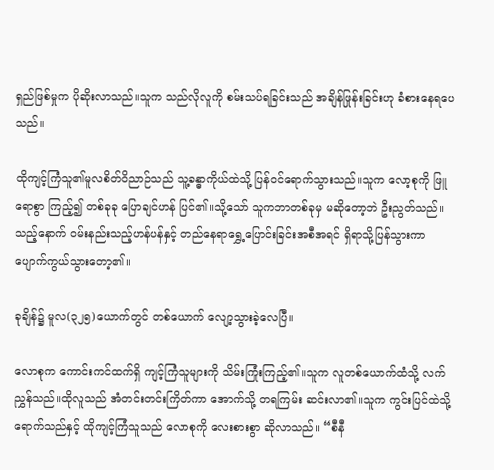ရှည်ဖြစ်မှုက ပိုဆိုးလာသည်။သူက သည်လိုလူကို စမ်းသပ်ရခြင်းသည် အချိန်ဖြုန်းခြင်းဟု ခံစားနေရပေသည်။

ထိုကျင့်ကြံသူ၏မူလစိတ်ဝိညာဉ်သည် သူ့ခန္ဓာကိုယ်ထဲသို့ ပြန်ဝင်ရောက်သွားသည်။သူက လော့စုကို ဖြူရောစွာ ကြည့်၍ တစ်ခုခု ပြောချင်ဟန် ပြင်၏။သို့သော် သူကဘာတစ်ခုမှ မဆိုတော့ဘဲ ဦးညွတ်သည်။သည့်နောက် ဝမ်းနည်းသည့်ဟန်ပန်နှင့် တည်နေရာရွှေ့ပြောင်းခြင်းအစီအရင် ရှိရာသို့ပြန်သွားကာ ပျောက်ကွယ်သွားတော့၏။

ခုချိန်၌ မူလ(၃၂၅)ယောက်တွင် တစ်ယောက် လျော့သွားခဲ့လေပြီ။

လောစုက ကောင်းကင်ထက်ရှိ ကျင့်ကြံသူများကို သိမ်းကြုံးကြည့်၏။သူက လူတစ်ယောက်ထံသို့ လက်ညွှန်သည်။ထိုလူသည် အံတင်းတင်းကြိတ်ကာ အောက်သို့ တရကြမ်း ဆင်းလာ၏။သူက ကွင်းပြင်ထဲသို့ ရောက်သည်နှင့် ထိုကျင့်ကြံသူသည် လောစုကို လေးစားစွာ ဆိုလာသည်။ “စီနီ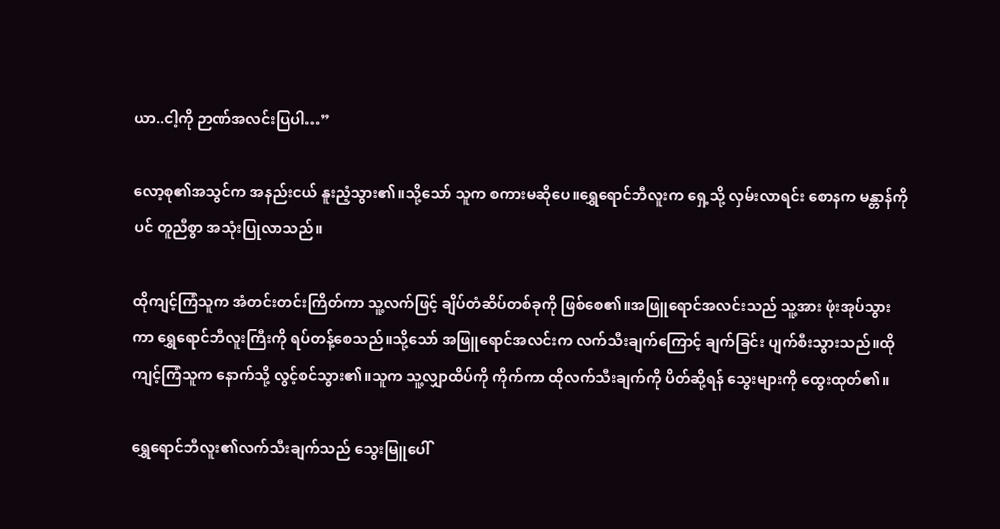ယာ..ငါ့ကို ဉာဏ်အလင်းပြပါ…”

လော့စု၏အသွင်က အနည်းငယ် နူးညံ့သွား၏။သို့သော် သူက စကားမဆိုပေ။ရွှေရောင်ဘီလူးက ရှေ့သို့ လှမ်းလာရင်း စောနက မန္တာန်ကိုပင် တူညီစွာ အသုံးပြုလာသည်။

ထိုကျင့်ကြံသူက အံတင်းတင်းကြိတ်ကာ သူ့လက်ဖြင့် ချိပ်တံဆိပ်တစ်ခုကို ဖြစ်စေ၏။အဖြူရောင်အလင်းသည် သူ့အား ဖုံးအုပ်သွားကာ ရွှေရောင်ဘီလူးကြီးကို ရပ်တန့်စေသည်။သို့သော် အဖြူရောင်အလင်းက လက်သီးချက်ကြောင့် ချက်ခြင်း ပျက်စီးသွားသည်။ထိုကျင့်ကြံသူက နောက်သို့ လွင့်စင်သွား၏။သူက သူ့လျှာထိပ်ကို ကိုက်ကာ ထိုလက်သီးချက်ကို ပိတ်ဆို့ရန် သွေးများကို ထွေးထုတ်၏။

ရွှေရောင်ဘီလူး၏လက်သီးချက်သည် သွေးမြူပေါ်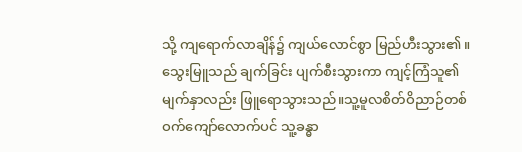သို့ ကျရောက်လာချိန်၌ ကျယ်လောင်စွာ မြည်ဟီးသွား၏။သွေးမြူသည် ချက်ခြင်း ပျက်စီးသွားကာ ကျင့်ကြံသူ၏မျက်နှာလည်း ဖြူရောသွားသည်။သူ့မူလစိတ်ဝိညာဉ်တစ်ဝက်ကျော်လောက်ပင် သူ့ခန္ဓာ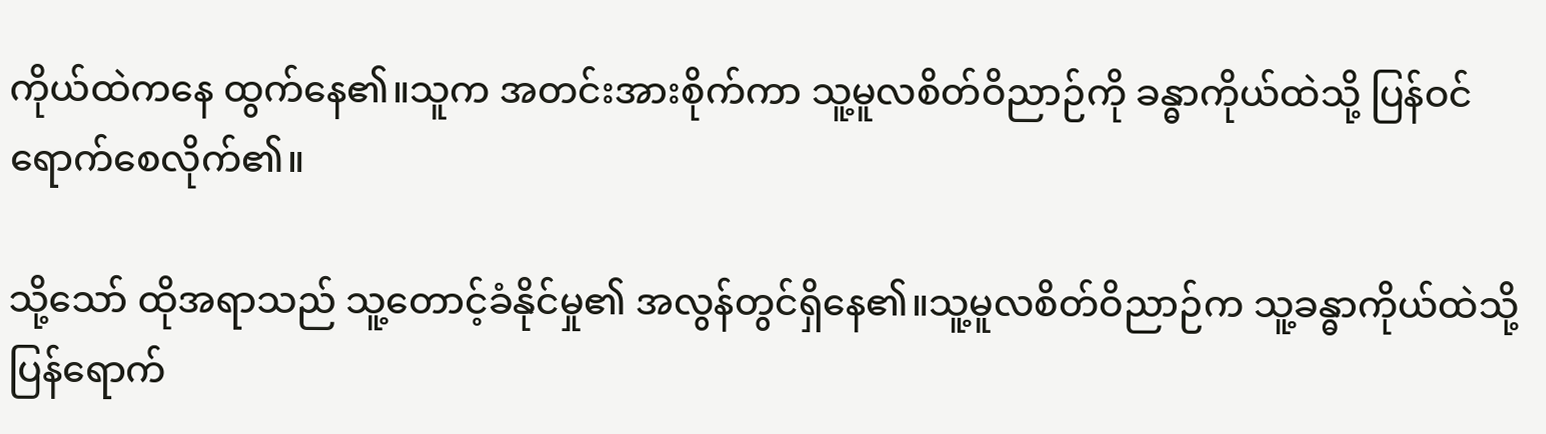ကိုယ်ထဲကနေ ထွက်နေ၏။သူက အတင်းအားစိုက်ကာ သူ့မူလစိတ်ဝိညာဉ်ကို ခန္ဓာကိုယ်ထဲသို့ ပြန်ဝင်ရောက်စေလိုက်၏။

သို့သော် ထိုအရာသည် သူ့တောင့်ခံနိုင်မှု၏ အလွန်တွင်ရှိနေ၏။သူ့မူလစိတ်ဝိညာဉ်က သူ့ခန္ဓာကိုယ်ထဲသို့ ပြန်ရောက်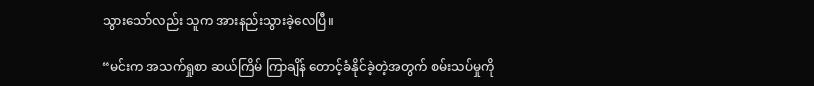သွားသော်လည်း သူက အားနည်းသွားခဲ့လေပြီ။

“မင်းက အသက်ရှုစာ ဆယ်ကြိမ် ကြာချိန် တောင့်ခံနိုင်ခဲ့တဲ့အတွက် စမ်းသပ်မှုကို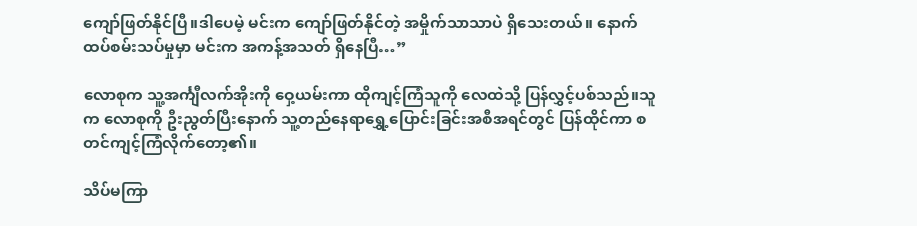ကျော်ဖြတ်နိုင်ပြီ။ဒါပေမဲ့ မင်းက ကျော်ဖြတ်နိုင်တဲ့ အမှိုက်သာသာပဲ ရှိသေးတယ်။ နောက်ထပ်စမ်းသပ်မှုမှာ မင်းက အကန့်အသတ် ရှိနေပြီ…”

လောစုက သူ့အင်္ကျီလက်အိုးကို ဝှေ့ယမ်းကာ ထိုကျင့်ကြံသူကို လေထဲသို့ ပြန်လွှင့်ပစ်သည်။သူက လောစုကို ဦးညွတ်ပြီးနောက် သူ့တည်နေရာရွှေ့ပြောင်းခြင်းအစီအရင်တွင် ပြန်ထိုင်ကာ စတင်ကျင့်ကြံလိုက်တော့၏။

သိပ်မကြာ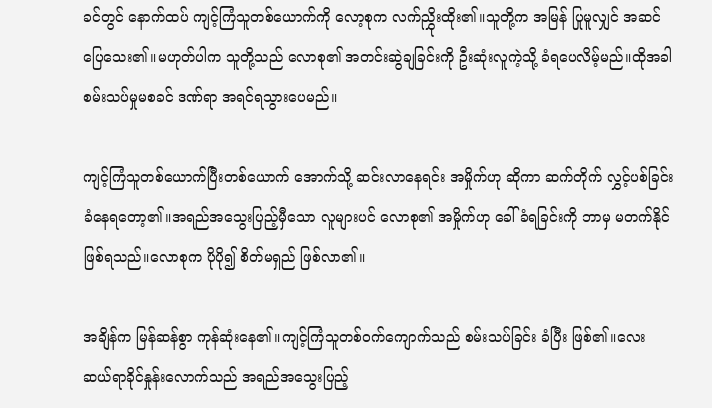ခင်တွင် နောက်ထပ် ကျင့်ကြံသူတစ်ယောက်ကို လော့စုက လက်ညွှိုးထိုး၏။သူတို့က အမြန် ပြုမူလျှင် အဆင်ပြေသေး၏။မဟုတ်ပါက သူတို့သည် လောစု၏ အတင်းဆွဲချခြင်းကို ဦးဆုံးလူကဲ့သို့ ခံရပေလိမ့်မည်။ထိုအခါ စမ်းသပ်မှုမစခင် ဒဏ်ရာ အရင်ရသွားပေမည်။

ကျင့်ကြံသူတစ်ယောက်ပြီးတစ်ယောက် အောက်သို့ ဆင်းလာနေရင်း အမှိုက်ဟု ဆိုကာ ဆက်တိုက် လွှင့်ပစ်ခြင်း ခံနေရတော့၏။အရည်အသွေးပြည့်မှီသော လူများပင် လောစု၏ အမှိုက်ဟု ခေါ်ခံရခြင်းကို ဘာမှ မတက်နိုင် ဖြစ်ရသည်။လောစုက ပိုပို၍ စိတ်မရှည် ဖြစ်လာ၏။

အချိန်က မြန်ဆန်စွာ ကုန်ဆုံးနေ၏။ကျင့်ကြံသူတစ်ဝက်ကျောက်သည် စမ်းသပ်ခြင်း ခံပြီး ဖြစ်၏။လေးဆယ်ရာခိုင်နှုန်းလောက်သည် အရည်အသွေးပြည့်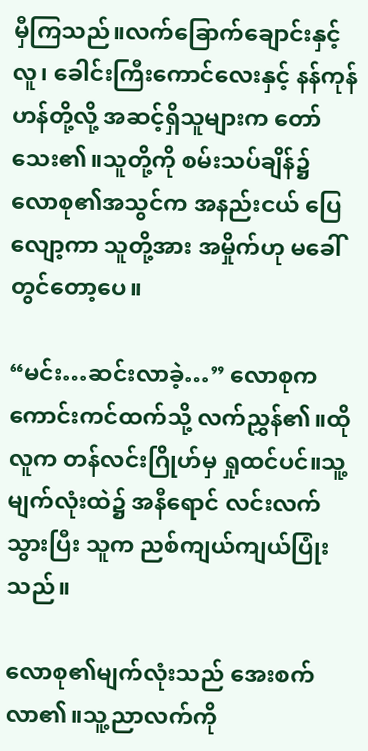မှီကြသည်။လက်ခြောက်ချောင်းနှင့်လူ၊ ခေါင်းကြီးကောင်လေးနှင့် နန်ကုန်ဟန်တို့လို့ အဆင့်ရှိသူများက တော်သေး၏။သူတို့ကို စမ်းသပ်ချိန်၌ လောစု၏အသွင်က အနည်းငယ် ပြေလျော့ကာ သူတို့အား အမှိုက်ဟု မခေါ်တွင်တော့ပေ။

“မင်း…ဆင်းလာခဲ့…” လောစုက ကောင်းကင်ထက်သို့ လက်ညွှန်၏။ထိုလူက တန်လင်းဂြိုဟ်မှ ရှုထင်ပင်။သူ့မျက်လုံးထဲ၌ အနီရောင် လင်းလက်သွားပြီး သူက ညစ်ကျယ်ကျယ်ပြုံးသည်။

လောစု၏မျက်လုံးသည် အေးစက်လာ၏။သူ့ညာလက်ကို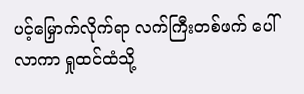ပင့်မြှောက်လိုက်ရာ လက်ကြီးတစ်ဖက် ပေါ်လာကာ ရှုထင်ထံသို့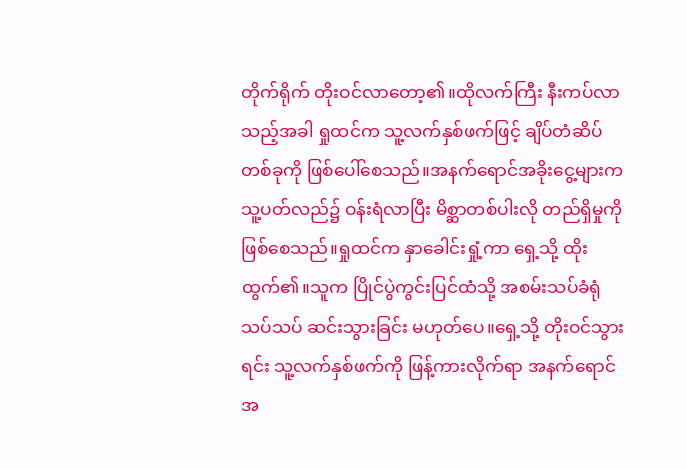တိုက်ရိုက် တိုးဝင်လာတော့၏။ထိုလက်ကြီး နီးကပ်လာသည့်အခါ ရှုထင်က သူ့လက်နှစ်ဖက်ဖြင့် ချိပ်တံဆိပ်တစ်ခုကို ဖြစ်ပေါ်စေသည်။အနက်ရောင်အခိုးငွေ့များက သူ့ပတ်လည်၌ ဝန်းရံလာပြီး မိစ္ဆာတစ်ပါးလို တည်ရှိမှုကို ဖြစ်စေသည်။ရှုထင်က နှာခေါင်းရှုံ့ကာ ရှေ့သို့ ထိုးထွက်၏။သူက ပြိုင်ပွဲကွင်းပြင်ထံသို့ အစမ်းသပ်ခံရုံသပ်သပ် ဆင်းသွားခြင်း မဟုတ်ပေ။ရှေ့သို့ တိုးဝင်သွားရင်း သူ့လက်နှစ်ဖက်ကို ဖြန့်ကားလိုက်ရာ အနက်ရောင်အ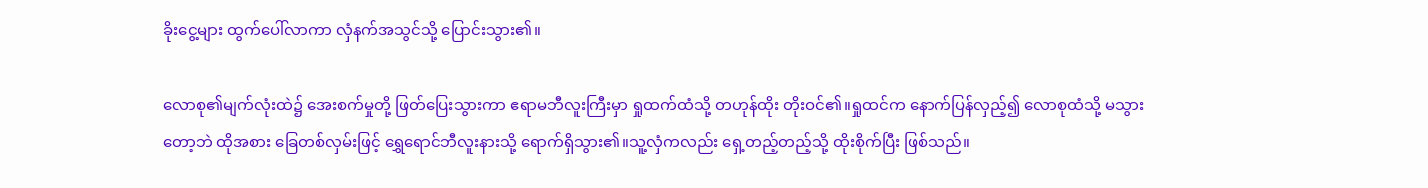ခိုးငွေ့များ ထွက်ပေါ်လာကာ လှံနက်အသွင်သို့ ပြောင်းသွား၏။

လောစု၏မျက်လုံးထဲ၌ အေးစက်မှုတို့ ဖြတ်ပြေးသွားကာ ဧရာမဘီလူးကြီးမှာ ရှုထက်ထံသို့ တဟုန်ထိုး တိုးဝင်၏။ရှုထင်က နောက်ပြန်လှည့်၍ လောစုထံသို့ မသွားတော့ဘဲ ထိုအစား ခြေတစ်လှမ်းဖြင့် ရွှေရောင်ဘီလူးနားသို့ ရောက်ရှိသွား၏။သူ့လှံကလည်း ရှေ့တည့်တည့်သို့ ထိုးစိုက်ပြီး ဖြစ်သည်။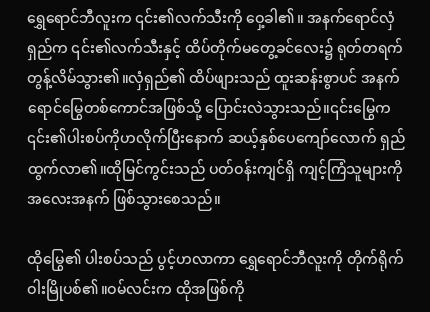ရွှေရောင်ဘီလူးက ၎င်း၏လက်သီးကို ဝှေ့ခါ၏။ အနက်ရောင်လှံရှည်က ၎င်း၏လက်သီးနှင့် ထိပ်တိုက်မတွေ့ခင်လေး၌ ရုတ်တရက် တွန့်လိမ်သွား၏။လှံရှည်၏ ထိပ်ဖျားသည် ထူးဆန်းစွာပင် အနက်ရောင်မြွေတစ်ကောင်အဖြစ်သို့ ပြောင်းလဲသွားသည်။၎င်းမြွေက ၎င်း၏ပါးစပ်ကိုဟလိုက်ပြီးနောက် ဆယ့်နှစ်ပေကျော်လောက် ရှည်ထွက်လာ၏။ထိုမြင်ကွင်းသည် ပတ်ဝန်းကျင်ရှိ ကျင့်ကြံသူများကို အလေးအနက် ဖြစ်သွားစေသည်။

ထိုမြွေ၏ ပါးစပ်သည် ပွင့်ဟလာကာ ရွှေရောင်ဘီလူးကို တိုက်ရိုက် ဝါးမြိုပစ်၏။ဝမ်လင်းက ထိုအဖြစ်ကို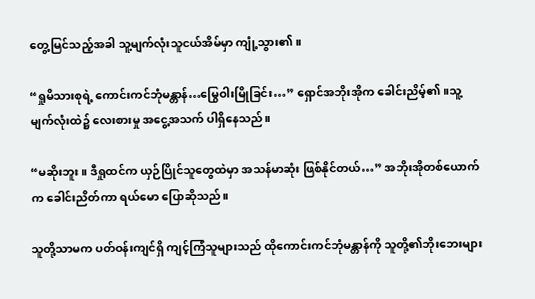တွေ့မြင်သည့်အခါ သူ့မျက်လုံးသူငယ်အိမ်မှာ ကျုံ့သွား၏။

“ရှုမိသားစုရဲ့ ကောင်းကင်ဘုံမန္တာန်…မြွေဝါးမြိုခြင်း…” ရှောင်အဘိုးအိုက ခေါင်းညိမ့်၏။သူ့မျက်လုံးထဲ၌ လေးစားမှု အငွေ့အသက် ပါရှိနေသည်။

“မဆိုးဘူး။ ဒီရှုထင်က ယှဉ်ပြိုင်သူတွေထဲမှာ အသန်မာဆုံး ဖြစ်နိုင်တယ်…” အဘိုးအိုတစ်ယောက်က ခေါင်းညိတ်ကာ ရယ်မော ပြောဆိုသည်။

သူတို့သာမက ပတ်ဝန်းကျင်ရှိ ကျင့်ကြံသူများသည် ထိုကောင်းကင်ဘုံမန္တာန်ကို သူတို့၏ဘိုးဘေးများ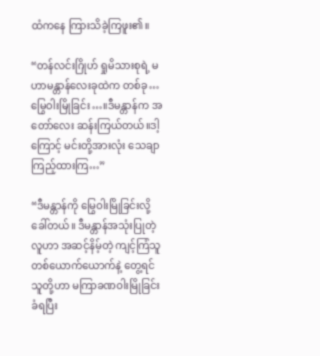ထံကနေ ကြားသိခဲ့ကြဖူး၏။

“တန်လင်းဂြိုဟ် ရှုမိသားစုရဲ့ မဟာမန္တာန်လေးခုထဲက တစ်ခု…မြွေဝါးမြိုခြင်း…။ဒီမန္တာန်က အတော်လေး ဆန်းကြယ်တယ်။ဒါ့ကြောင့် မင်းတို့အားလုံး သေချာကြည့်ထားကြ…”

“ဒီမန္တာန်ကို မြွေဝါးမြိုခြင်းလို့ ခေါ်တယ်။ ဒီမန္တာန်အသုံးပြုတဲ့လူဟာ အဆင့်နိမ့်တဲ့ ကျင့်ကြံသူတစ်ယောက်ယောက်နဲ့ တွေ့ရင် သူတို့ဟာ မကြာခဏဝါးမြိုခြင်းခံရပြီး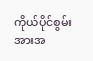ကိုယ်ပိုင်စွမ်းအားအ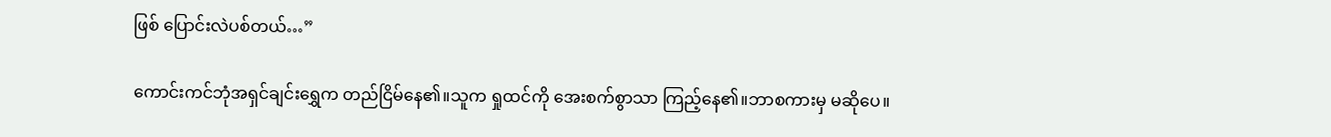ဖြစ် ပြောင်းလဲပစ်တယ်…”

ကောင်းကင်ဘုံအရှင်ချင်းရွှေက တည်ငြိမ်နေ၏။သူက ရှုထင်ကို အေးစက်စွာသာ ကြည့်နေ၏။ဘာစကားမှ မဆိုပေ။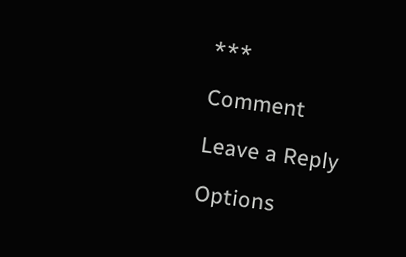***

Comment

Leave a Reply

Options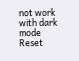not work with dark mode
Reset